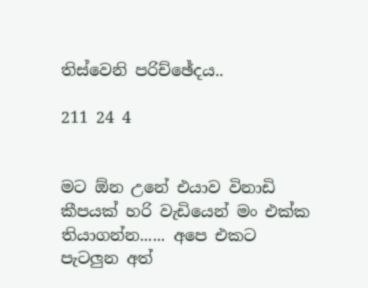තිස්වෙනි පරිච්ඡේදය..

211 24 4


මට ඕන උනේ එයාව විනාඩි කීපයක් හරි වැඩියෙන් මං එක්ක තියාගන්න...... අපෙ එකට පැටලුන අත්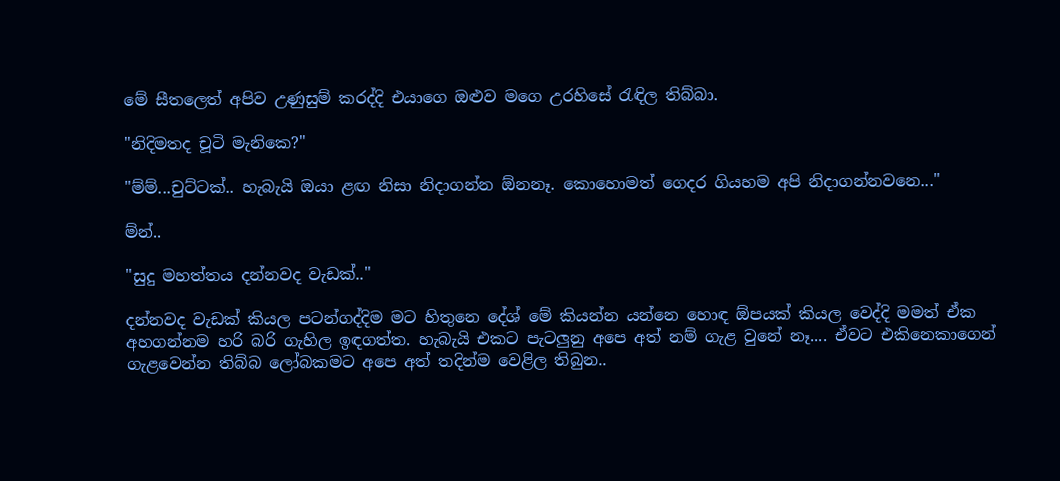මේ සීතලෙත් අපිව උණුසුම් කරද්දි එයාගෙ ඔළුව මගෙ උරහිසේ රැඳිල තිබ්බා.

"නිදිමතද චූටි මැනිකෙ?"

"ම්ම්...චුට්ටක්.. හැබැයි ඔයා ළඟ නිසා නිදාගන්න ඕනනෑ. කොහොමත් ගෙදර ගියහම අපි නිදාගන්නවනෙ..."

ම්න්..

"සුදු මහත්තය දන්නවද වැඩක්.."

දන්නවද වැඩක් කියල පටන්ගද්දිම මට හිතුනෙ දේශ් මේ කියන්න යන්නෙ හොඳ ඕපයක් කියල වෙද්දි මමත් ඒක අහගන්නම හරි බරි ගැහිල ඉඳගත්ත. හැබැයි එකට පැටලුනු අපෙ අත් නම් ගැළ වුනේ නෑ.... ඒවට එකිනෙකාගෙන් ගැළවෙන්න තිබ්බ ලෝබකමට අපෙ අත් තදින්ම වෙළිල තිබුන..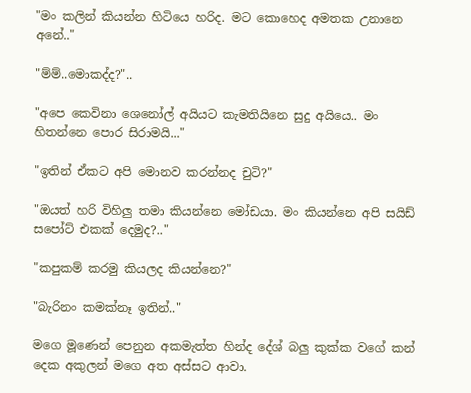"මං කලින් කියන්න හිටියෙ හරිද. මට කොහෙද අමතක උනානෙ අනේ.."

"ම්ම්..මොකද්ද?"..

"අපෙ කෙවිනා ශෙනෝල් අයියට කැමතියිනෙ සුදු අයියෙ.. මං හිතන්නෙ පොර සිරාමයි..."

"ඉතින් ඒකට අපි මොනව කරන්නද චුටි?"

"ඔයත් හරි විහිලු තමා කියන්නෙ මෝඩයා. මං කියන්නෙ අපි සයිඩ් සපෝට් එකක් දෙමුද?.."

"කපුකම් කරමු කියලද කියන්නෙ?"

"බැරිනං කමක්නෑ ඉතින්.."

මගෙ මූණෙන් පෙනුන අකමැත්ත හින්ද දේශ් බලු කුක්ක වගේ කන් දෙක අකුලන් මගෙ අත අස්සට ආවා.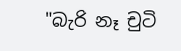"බැරි නෑ චුටි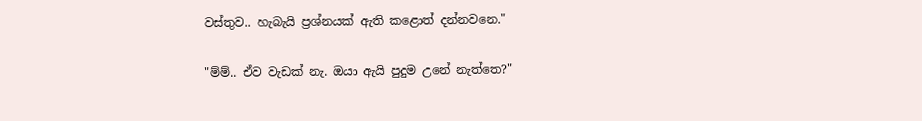වස්තුව.. හැබැයි ප්‍රශ්නයක් ඇති කළොත් දන්නවනෙ."

"ම්ම්.. ඒව වැඩක් නැ. ඔයා ඇයි පුදුම උනේ නැත්තෙ?"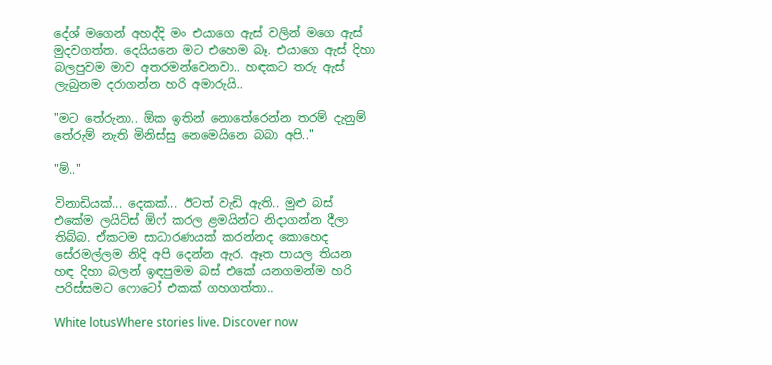දේශ් මගෙන් අහද්දි මං එයාගෙ ඇස් වලින් මගෙ ඇස් මුදවගත්ත. දෙයියනෙ මට එහෙම බෑ. එයාගෙ ඇස් දිහා බලපුවම මාව අතරමන්වෙනවා.. හඳකට තරු ඇස් ලැබුනම දරාගන්න හරි අමාරුයි..

"මට තේරුනා.. ඕක ඉතින් නොතේරෙන්න තරම් දැනුම් තේරුම් නැති මිනිස්සු නෙමෙයිනෙ බබා අපි.."

"ම්.."

විනාඩියක්... දෙකක්... ඊටත් වැඩි ඇති.. මුළු බස් එකේම ලයිට්ස් ඕෆ් කරල ළමයින්ට නිදාගන්න දීලා තිබ්බ. ඒකටම සාධාරණයක් කරන්නද කොහෙද සේරමල්ලම නිදි අපි දෙන්න ඇර. ඈත පායල තියන හඳ දිහා බලන් ඉඳපුමම බස් එකේ යනගමන්ම හරි පරිස්සමට ෆොටෝ එකක් ගහගත්තා..

White lotusWhere stories live. Discover now